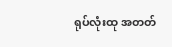ရုပ်လုံးထု အတတ်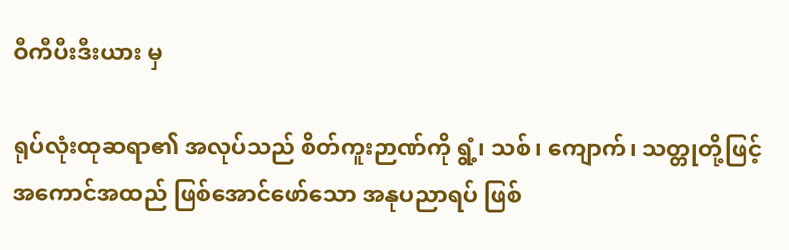ဝီကီပီးဒီးယား မှ

ရုပ်လုံးထုဆရာ၏ အလုပ်သည် စိတ်ကူးဉာဏ်ကို ရွံ့၊ သစ်၊ ကျောက်၊ သတ္တုတို့ဖြင့် အကောင်အထည် ဖြစ်အောင်ဖော်သော အနုပညာရပ် ဖြစ်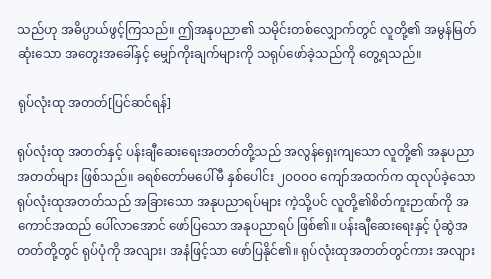သည်ဟု အဓိပ္ပာယ်ဖွင့်ကြသည်။ ဤအနုပညာ၏ သမိုင်းတစ်လျှောက်တွင် လူတို့၏ အမွန်မြတ်ဆုံးသော အတွေးအခေါ်နှင့် မျှော်ကိုးချက်များကို သရုပ်ဖော်ခဲ့သည်ကို တွေ့ရသည်။

ရုပ်လုံးထု အတတ်[ပြင်ဆင်ရန်]

ရုပ်လုံးထု အတတ်နှင့် ပန်းချီဆေးရေးအတတ်တို့သည် အလွန်ရှေးကျသော လူတို့၏ အနုပညာအတတ်များ ဖြစ်သည်။ ခရစ်တော်မပေါ်မီ နှစ်ပေါင်း ၂ဝဝဝဝ ကျော်အထက်က ထုလုပ်ခဲ့သော ရုပ်လုံးထုအတတ်သည် အခြားသော အနုပညာရပ်များ ကဲ့သို့ပင် လူတို့၏စိတ်ကူးဉာဏ်ကို အကောင်အထည် ပေါ်လာအောင် ဖော်ပြသော အနုပညာရပ် ဖြစ်၏။ ပန်းချီဆေးရေးနှင့် ပုံဆွဲအတတ်တို့တွင် ရုပ်ပုံကို အလျား၊ အနံဖြင့်သာ ဖော်ပြနိုင်၏။ ရုပ်လုံးထုအတတ်တွင်ကား အလျား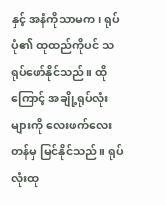နှင့် အနံကိုသာမက၊ ရုပ်ပုံ၏ ထုထည်ကိုပင် သရုပ်ဖော်နိုင်သည်။ ထိုကြောင့် အချို့ရုပ်လုံးများကို လေးဖက်လေးတန်မှ မြင်နိုင်သည်။ ရုပ်လုံးထု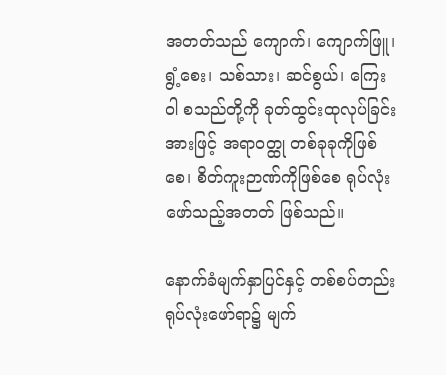အတတ်သည် ကျောက်၊ ကျောက်ဖြူ၊ ရွံ့စေး၊ သစ်သား၊ ဆင်စွယ်၊ ကြေးဝါ စသည်တို့ကို ခုတ်ထွင်းထုလုပ်ခြင်းအားဖြင့် အရာဝတ္ထု တစ်ခုခုကိုဖြစ်စေ၊ စိတ်ကူးဉာဏ်ကိုဖြစ်စေ ရုပ်လုံးဖော်သည့်အတတ် ဖြစ်သည်။

နောက်ခံမျက်နှာပြင်နှင့် တစ်စပ်တည်း ရုပ်လုံးဖော်ရာ၌ မျက်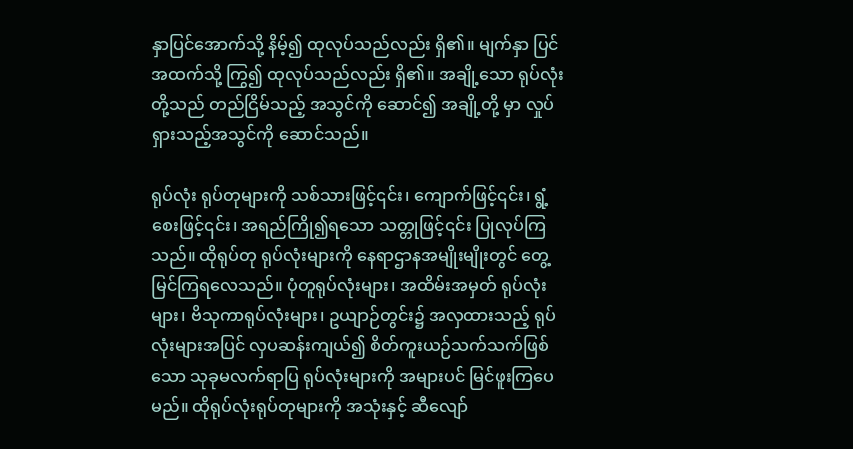နှာပြင်အောက်သို့ နိမ့်၍ ထုလုပ်သည်လည်း ရှိ၏။ မျက်နှာ ပြင်အထက်သို့ ကြွ၍ ထုလုပ်သည်လည်း ရှိ၏။ အချို့သော ရုပ်လုံးတို့သည် တည်ငြိမ်သည့် အသွင်ကို ဆောင်၍ အချို့တို့ မှာ လှုပ်ရှားသည့်အသွင်ကို ဆောင်သည်။

ရုပ်လုံး ရုပ်တုများကို သစ်သားဖြင့်၎င်း၊ ကျောက်ဖြင့်၎င်း၊ ရွံ့စေးဖြင့်၎င်း၊ အရည်ကြို၍ရသော သတ္တုဖြင့်၎င်း ပြုလုပ်ကြ သည်။ ထိုရုပ်တု ရုပ်လုံးများကို နေရာဌာနအမျိုးမျိုးတွင် တွေ့ မြင်ကြရလေသည်။ ပုံတူရုပ်လုံးများ၊ အထိမ်းအမှတ် ရုပ်လုံး များ၊ ဗိသုကာရုပ်လုံးများ၊ ဥယျာဉ်တွင်း၌ အလှထားသည့် ရုပ်လုံးများအပြင် လှပဆန်းကျယ်၍ စိတ်ကူးယဉ်သက်သက်ဖြစ် သော သုခုမလက်ရာပြ ရုပ်လုံးများကို အများပင် မြင်ဖူးကြပေမည်။ ထိုရုပ်လုံးရုပ်တုများကို အသုံးနှင့် ဆီလျော်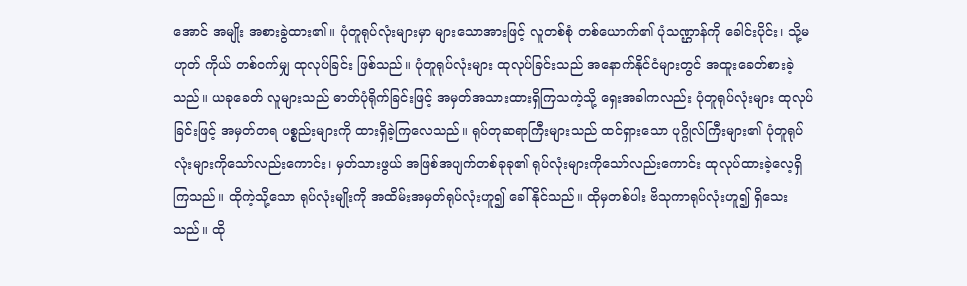အောင် အမျိုး အစားခွဲထား၏။ ပုံတူရုပ်လုံးများမှာ များသောအားဖြင့် လူတစ်စုံ တစ်ယောက်၏ ပုံသဏ္ဌာန်ကို ခေါင်းပိုင်း၊ သို့မဟုတ် ကိုယ် တစ်ဝက်မျှ ထုလုပ်ခြင်း ဖြစ်သည်။ ပုံတူရုပ်လုံးများ ထုလုပ်ခြင်းသည် အနောက်နိုင်ငံများတွင် အထူးခေတ်စားခဲ့သည်။ ယခုခေတ် လူများသည် ဓာတ်ပုံရိုက်ခြင်းဖြင့် အမှတ်အသားထားရှိကြသကဲ့သို့ ရှေးအခါကလည်း ပုံတူရုပ်လုံးများ ထုလုပ် ခြင်းဖြင့် အမှတ်တရ ပစ္စည်းများကို ထားရှိခဲ့ကြလေသည်။ ရုပ်တုဆရာကြီးများသည် ထင်ရှားသော ပုဂ္ဂိုလ်ကြီးများ၏ ပုံတူရုပ်လုံးများကိုသော်လည်းကောင်း၊ မှတ်သားဖွယ် အဖြစ်အပျက်တစ်ခုခု၏ ရုပ်လုံးများကိုသော်လည်းကောင်း ထုလုပ်ထားခဲ့လေ့ရှိကြသည်။ ထိုကဲ့သို့သော ရုပ်လုံးမျိုးကို အထိမ်းအမှတ်ရုပ်လုံးဟူ၍ ခေါ်နိုင်သည်။ ထိုမှတစ်ပါး ဗိသုကာရုပ်လုံးဟူ၍ ရှိသေးသည်။ ထို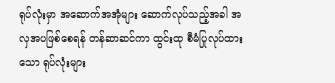ရုပ်လုံးမှာ အဆောက်အအုံများ ဆောက်လုပ်သည့်အခါ အလှအပဖြစ်စေရန် တန်ဆာဆင်ကာ ထွင်းထု စီမံပြုလုပ်ထားသော ရုပ်လုံးများ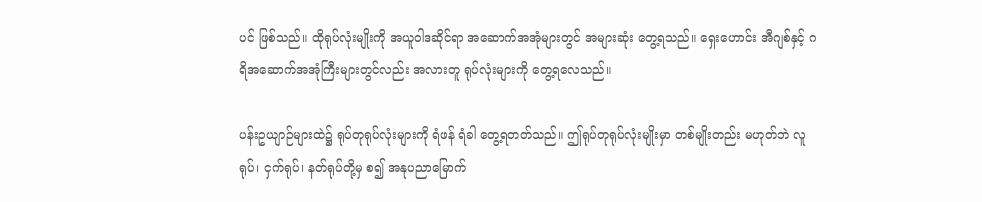ပင် ဖြစ်သည်။ ထိုရုပ်လုံးမျိုးကို အယူဝါဒဆိုင်ရာ အဆောက်အအုံများတွင် အများဆုံး တွေ့ရသည်။ ရှေးဟောင်း အီဂျစ်နှင့် ဂရိအဆောက်အအုံကြီးများတွင်လည်း အလားတူ ရုပ်လုံးများကို တွေ့ရလေသည်။

ပန်းဥယျာဉ်များထဲ၌ ရုပ်တုရုပ်လုံးများကို ရံဖန် ရံခါ တွေ့ရတတ်သည်။ ဤရုပ်တုရုပ်လုံးမျိုးမှာ တစ်မျိုးတည်း မဟုတ်ဘဲ လူရုပ်၊ ငှက်ရုပ်၊ နတ်ရုပ်တို့မှ စ၍ အနုပညာမြောက်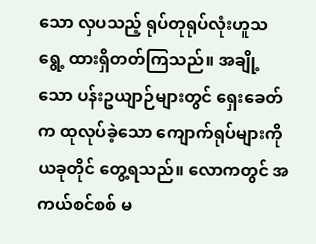သော လှပသည့် ရုပ်တုရုပ်လုံးဟူသရွေ့ ထားရှိတတ်ကြသည်။ အချို့သော ပန်းဥယျာဉ်များတွင် ရှေးခေတ်က ထုလုပ်ခဲ့သော ကျောက်ရုပ်များကို ယခုတိုင် တွေ့ရသည်။ လောကတွင် အကယ်စင်စစ် မ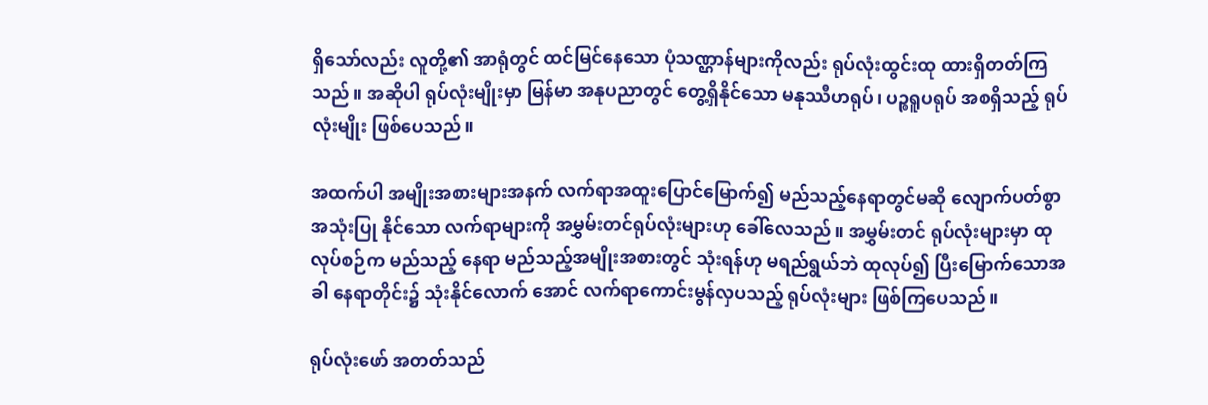ရှိသော်လည်း လူတို့၏ အာရုံတွင် ထင်မြင်နေသော ပုံသဏ္ဌာန်များကိုလည်း ရုပ်လုံးထွင်းထု ထားရှိတတ်ကြသည်။ အဆိုပါ ရုပ်လုံးမျိုးမှာ မြန်မာ အနုပညာတွင် တွေ့ရှိနိုင်သော မနုဿီဟရုပ်၊ ပဉ္စရူပရုပ် အစရှိသည့် ရုပ်လုံးမျိုး ဖြစ်ပေသည်။

အထက်ပါ အမျိုးအစားများအနက် လက်ရာအထူးပြောင်မြောက်၍ မည်သည့်နေရာတွင်မဆို လျောက်ပတ်စွာ အသုံးပြု နိုင်သော လက်ရာများကို အမွှမ်းတင်ရုပ်လုံးများဟု ခေါ်လေသည်။ အမွှမ်းတင် ရုပ်လုံးများမှာ ထုလုပ်စဉ်က မည်သည့် နေရာ မည်သည့်အမျိုးအစားတွင် သုံးရန်ဟု မရည်ရွယ်ဘဲ ထုလုပ်၍ ပြီးမြောက်သောအခါ နေရာတိုင်း၌ သုံးနိုင်လောက် အောင် လက်ရာကောင်းမွန်လှပသည့် ရုပ်လုံးများ ဖြစ်ကြပေသည်။

ရုပ်လုံးဖော် အတတ်သည်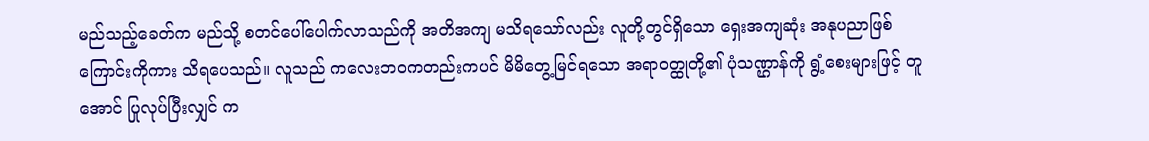မည်သည့်ခေတ်က မည်သို့ စတင်ပေါ်ပေါက်လာသည်ကို အတိအကျ မသိရသော်လည်း လူတို့တွင်ရှိသော ရှေးအကျဆုံး အနုပညာဖြစ်ကြောင်းကိုကား သိရပေသည်။ လူသည် ကလေးဘဝကတည်းကပင် မိမိတွေ့မြင်ရသော အရာဝတ္ထုတို့၏ ပုံသဏ္ဌာန်ကို ရွံ့စေးများဖြင့် တူအောင် ပြုလုပ်ပြီးလျှင် က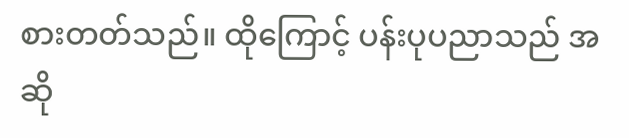စားတတ်သည်။ ထိုကြောင့် ပန်းပုပညာသည် အဆို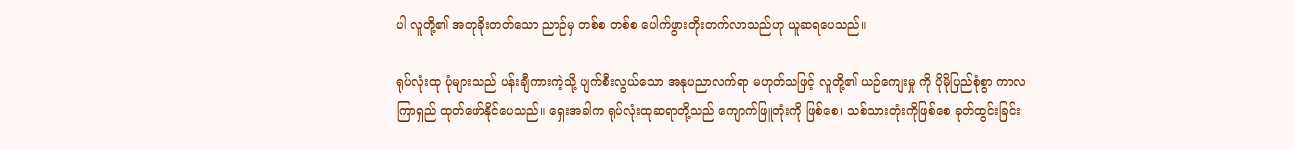ပါ လူတို့၏ အတုခိုးတတ်သော ညာဉ်မှ တစ်စ တစ်စ ပေါက်ဖွားတိုးတက်လာသည်ဟု ယူဆရပေသည်။

ရုပ်လုံးထု ပုံများသည် ပန်းချီကားကဲ့သို့ ပျက်စီးလွယ်သော အနုပညာလက်ရာ မဟုတ်သဖြင့် လူတို့၏ ယဉ်ကျေးမှု ကို ပိုမိုပြည်စုံစွာ ကာလကြာရှည် ထုတ်ဖော်နိုင်ပေသည်။ ရှေးအခါက ရုပ်လုံးထုဆရာတို့သည် ကျောက်ဖြူတုံးကို ဖြစ်စေ၊ သစ်သားတုံးကိုဖြစ်စေ ခုတ်ထွင်းခြင်း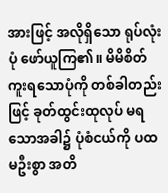အားဖြင့် အလိုရှိသော ရုပ်လုံးပုံ ဖော်ယူကြ၏။ မိမိစိတ်ကူးရသောပုံကို တစ်ခါတည်းဖြင့် ခုတ်ထွင်းထုလုပ် မရသောအခါ၌ ပုံစံငယ်ကို ပထမဦးစွာ အတိ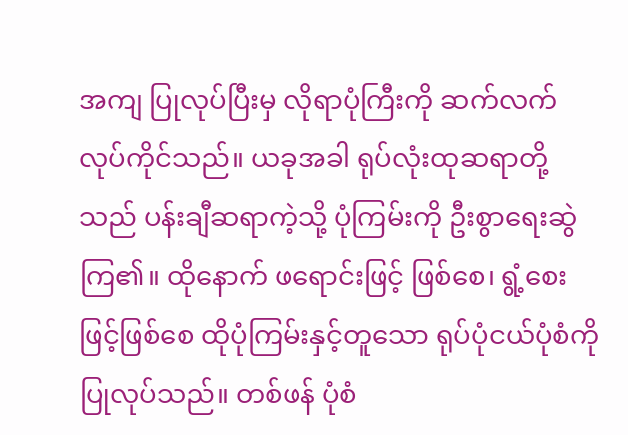အကျ ပြုလုပ်ပြီးမှ လိုရာပုံကြီးကို ဆက်လက် လုပ်ကိုင်သည်။ ယခုအခါ ရုပ်လုံးထုဆရာတို့သည် ပန်းချီဆရာကဲ့သို့ ပုံကြမ်းကို ဦးစွာရေးဆွဲကြ၏။ ထိုနောက် ဖရောင်းဖြင့် ဖြစ်စေ၊ ရွံ့စေးဖြင့်ဖြစ်စေ ထိုပုံကြမ်းနှင့်တူသော ရုပ်ပုံငယ်ပုံစံကို ပြုလုပ်သည်။ တစ်ဖန် ပုံစံ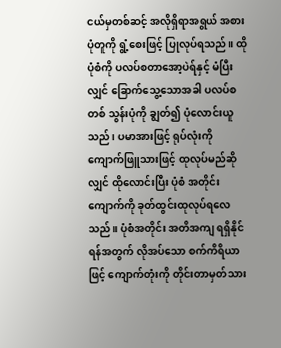ငယ်မှတစ်ဆင့် အလိုရှိရာအရွယ် အစား ပုံတူကို ရွံ့စေးဖြင့် ပြုလုပ်ရသည်။ ထိုပုံစံကို ပလပ်စတာအော့ပဲရ်နှင့် မံပြီးလျှင် ခြောက်သွေ့သောအခါ ပလပ်စတစ် သွန်းပုံကို ချွတ်၍ ပုံလောင်းယူသည်၊ ပမာအားဖြင့် ရုပ်လုံးကို ကျောက်ဖြူသားဖြင့် ထုလုပ်မည်ဆိုလျှင် ထိုလောင်းပြီး ပုံစံ အတိုင်း ကျောက်ကို ခုတ်ထွင်းထုလုပ်ရလေသည်။ ပုံစံအတိုင်း အတိအကျ ရရှိနိုင်ရန်အတွက် လိုအပ်သော စက်ကိရိယာဖြင့် ကျောက်တုံးကို တိုင်းတာမှတ်သား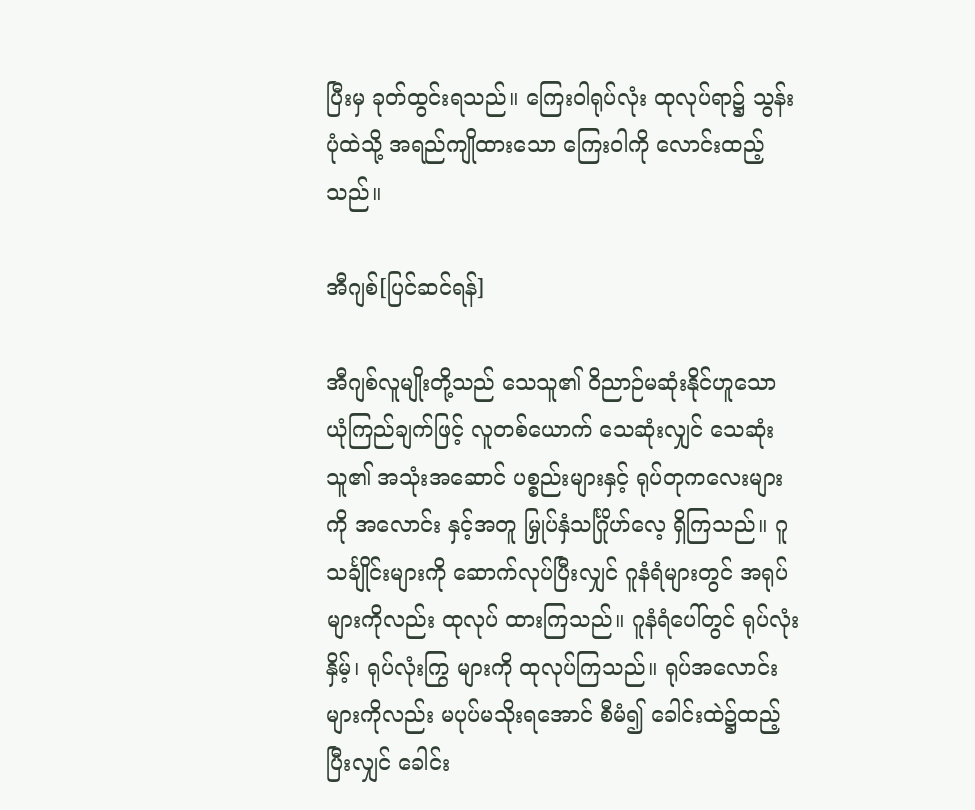ပြီးမှ ခုတ်ထွင်းရသည်။ ကြေးဝါရုပ်လုံး ထုလုပ်ရာ၌ သွန်းပုံထဲသို့ အရည်ကျိုထားသော ကြေးဝါကို လောင်းထည့်သည်။

အီဂျစ်[ပြင်ဆင်ရန်]

အီဂျစ်လူမျိုးတို့သည် သေသူ၏ ဝိညာဉ်မဆုံးနိုင်ဟူသော ယုံကြည်ချက်ဖြင့် လူတစ်ယောက် သေဆုံးလျှင် သေဆုံးသူ၏ အသုံးအဆောင် ပစ္စည်းများနှင့် ရုပ်တုကလေးများကို အလောင်း နှင့်အတူ မြှုပ်နှံသင်္ဂြိုဟ်လေ့ ရှိကြသည်။ ဂူသင်္ချိုင်းများကို ဆောက်လုပ်ပြီးလျှင် ဂူနံရံများတွင် အရုပ်များကိုလည်း ထုလုပ် ထားကြသည်။ ဂူနံရံပေါ်တွင် ရုပ်လုံးနှိမ့်၊ ရုပ်လုံးကြွ များကို ထုလုပ်ကြသည်။ ရုပ်အလောင်းများကိုလည်း မပုပ်မသိုးရအောင် စီမံ၍ ခေါင်းထဲ၌ထည့်ပြီးလျှင် ခေါင်း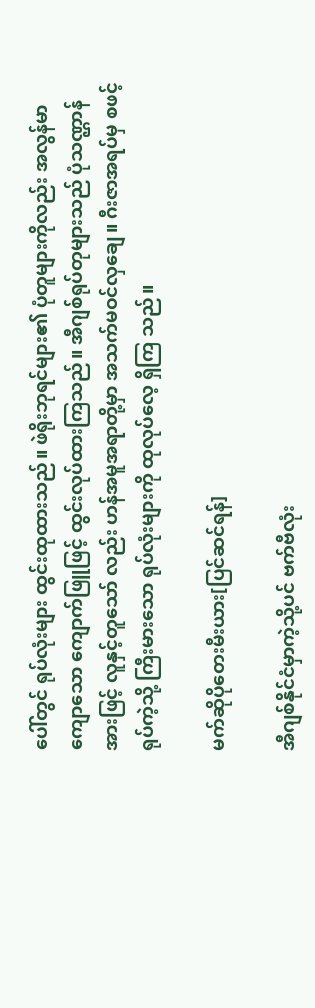ပေါ်တွင် ရုပ်လုံးများ ထွင်းထုထားသည်။ ဖဲရိုးဘုရင်များ၏ ပုံတူများကိုလည်း အလွန်မာကျောသော ကျောက်ဖြူဖြင့် ထွင်းလုပ်ထားကြသည်။ အီဂျစ်ရုပ်တုများသည် ပုံသဏ္ဌာန်အားဖြင့် လူနှင့်တူသော် လည်း ဟန်အမူအရာတို့မှာ အသက်မဝင်လှချေ။ ဂီးဇာအရပ်မှ စဖင့်ရုပ်ကဲ့သို့ ကြီးမားသော ရုပ်လုံးများကို ထုလုပ်လေ့ ရှိကြ သည်။

မက်ဆိုပိုတေးမီးယား[ပြင်ဆင်ရန်]

အီဂျစ်နိုင်ငံမှာကဲ့သို့ပင် ဗက်ဗီလုံး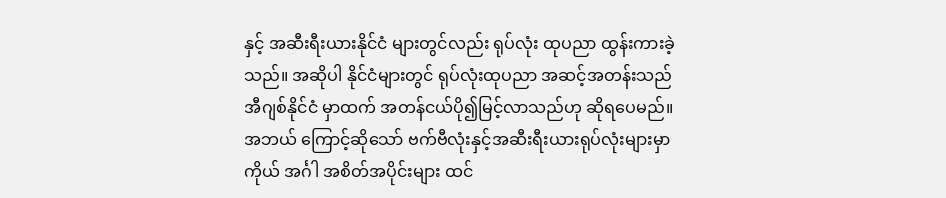နှင့် အဆီးရီးယားနိုင်ငံ များတွင်လည်း ရုပ်လုံး ထုပညာ ထွန်းကားခဲ့သည်။ အဆိုပါ နိုင်ငံများတွင် ရုပ်လုံးထုပညာ အဆင့်အတန်းသည် အီဂျစ်နိုင်ငံ မှာထက် အတန်ငယ်ပို၍မြင့်လာသည်ဟု ဆိုရပေမည်။ အဘယ် ကြောင့်ဆိုသော် ဗက်ဗီလုံးနှင့်အဆီးရီးယားရုပ်လုံးများမှာ ကိုယ် အင်္ဂါ အစိတ်အပိုင်းများ ထင်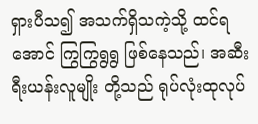ရှားပီသ၍ အသက်ရှိသကဲ့သို့ ထင်ရအောင် ကြွကြွရွရွ ဖြစ်နေသည်၊ အဆီးရီးယန်းလူမျိုး တို့သည် ရုပ်လုံးထုလုပ်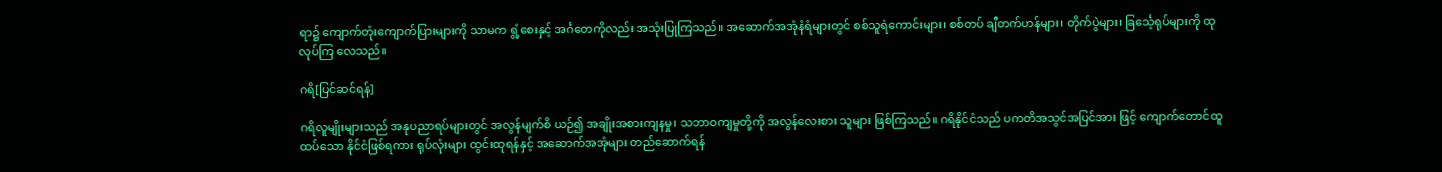ရာ၌ ကျောက်တုံးကျောက်ပြားများကို သာမက ရွံ့စေးနှင့် အင်္ဂတေကိုလည်း အသုံးပြုကြသည်။ အဆောက်အအုံနံရံများတွင် စစ်သူရဲကောင်းများ၊ စစ်တပ် ချီတက်ဟန်များ၊ တိုက်ပွဲများ၊ ခြင်္သေ့ရုပ်များကို ထုလုပ်ကြ လေသည်။

ဂရိ[ပြင်ဆင်ရန်]

ဂရိလူမျိုးများသည် အနုပညာရပ်များတွင် အလွန်မျက်စိ ယဉ်၍ အချိုးအစားကျနမှု၊ သဘာဝကျမှုတို့ကို အလွန်လေးစား သူများ ဖြစ်ကြသည်။ ဂရိနိုင်ငံသည် ပကတိအသွင်အပြင်အား ဖြင့် ကျောက်တောင်ထူထပ်သော နိုင်ငံဖြစ်ရကား ရုပ်လုံးများ ထွင်းထုရန်နှင့် အဆောက်အအုံများ တည်ဆောက်ရန်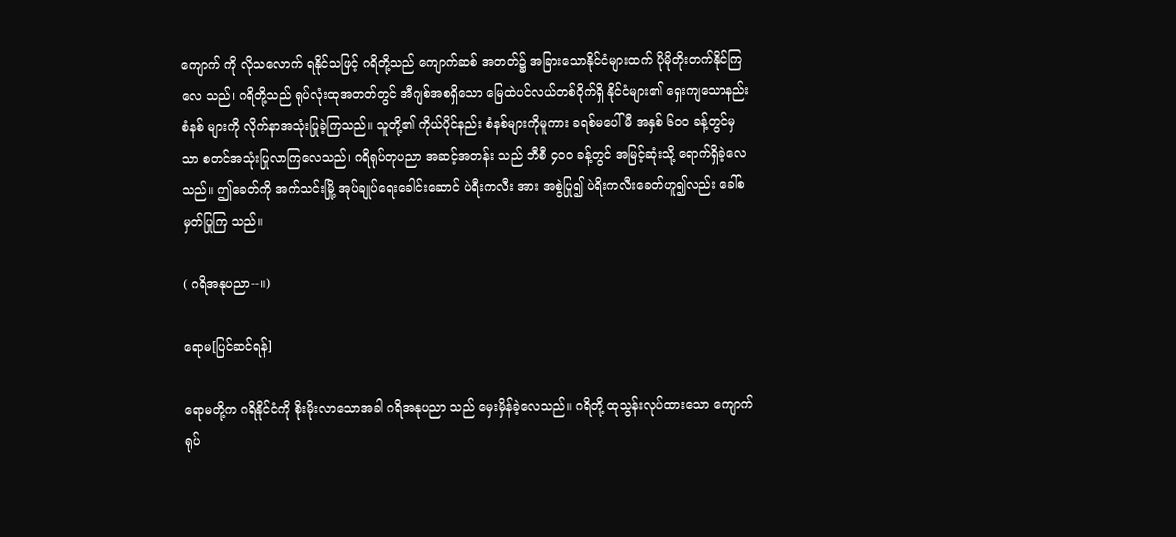ကျောက် ကို လိုသလောက် ရနိုင်သဖြင့် ဂရိတို့သည် ကျောက်ဆစ် အတတ်၌ အခြားသောနိုင်ငံများထက် ပိုမိုတိုးတက်နိုင်ကြလေ သည်၊ ဂရိတို့သည် ရုပ်လုံးထုအတတ်တွင် အီဂျစ်အစရှိသော မြေထဲပင်လယ်တစ်ဝိုက်ရှိ နိုင်ငံများ၏ ရှေးကျသောနည်းစံနစ် များကို လိုက်နာအသုံးပြုခဲ့ကြသည်။ သူတို့၏ ကိုယ်ပိုင်နည်း စံနစ်များကိုမူကား ခရစ်မပေါ်မီ အနှစ် ၆ဝဝ ခန့်တွင်မှသာ စတင်အသုံးပြုလာကြလေသည်၊ ဂရိရုပ်တုပညာ အဆင့်အတန်း သည် ဘီစီ ၄ဝဝ ခန့်တွင် အမြင့်ဆုံးသို့ ရောက်ရှိခဲ့လေသည်။ ဤခေတ်ကို အက်သင်းမြို့ အုပ်ချုပ်ရေးခေါင်းဆောင် ပဲရီးကလီး အား အစွဲပြု၍ ပဲရိးကလီးခေတ်ဟူ၍လည်း ခေါ်စမှတ်ပြုကြ သည်။

( ဂရိအနုပညာ--။)

ရောမ[ပြင်ဆင်ရန်]

ရောမတို့က ဂရိနိုင်ငံကို စိုးမိုးလာသောအခါ ဂရိအနုပညာ သည် မှေးမှိန်ခဲ့လေသည်။ ဂရိတို့ ထုသွန်းလုပ်ထားသော ကျောက်ရုပ်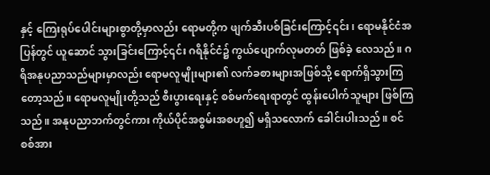နှင့် ကြေးရုပ်ပေါင်းများစွာတို့မှာလည်း ရောမတို့က ဖျက်ဆီးပစ်ခြင်းကြောင့်၎င်း၊ ရောမနိုင်ငံအပြန်တွင် ယူဆောင် သွားခြင်းကြောင့်၎င်း ဂရိနိုင်ငံ၌ ကွယ်ပျောက်လုမတတ် ဖြစ်ခဲ့ လေသည်။ ဂရိအနုပညာသည်များမှာလည်း ရောမလူမျိုးများ၏ လက်ခစားများအဖြစ်သို့ ရောက်ရှိသွားကြတော့သည်။ ရောမလူမျိုးတို့သည် စီးပွားရေးနှင့် စစ်မက်ရေးရာတွင် ထွန်းပေါက်သူများ ဖြစ်ကြသည်။ အနုပညာဘက်တွင်ကား ကိုယ်ပိုင်အစွမ်းအစဟူ၍ မရှိသလောက် ခေါင်းပါးသည်။ စင်စစ်အား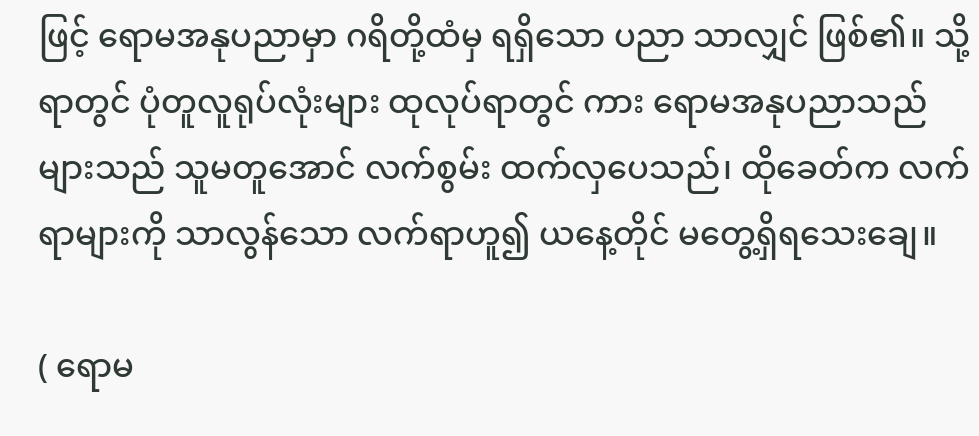ဖြင့် ရောမအနုပညာမှာ ဂရိတို့ထံမှ ရရှိသော ပညာ သာလျှင် ဖြစ်၏။ သို့ရာတွင် ပုံတူလူရုပ်လုံးများ ထုလုပ်ရာတွင် ကား ရောမအနုပညာသည်များသည် သူမတူအောင် လက်စွမ်း ထက်လှပေသည်၊ ထိုခေတ်က လက်ရာများကို သာလွန်သော လက်ရာဟူ၍ ယနေ့တိုင် မတွေ့ရှိရသေးချေ။

( ရောမ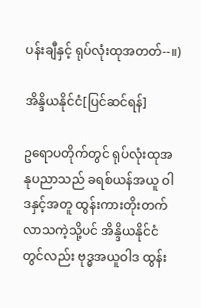ပန်းချီနှင့် ရုပ်လုံးထုအတတ်--။)

အိန္ဒိယနိုင်ငံ[ပြင်ဆင်ရန်]

ဥရောပတိုက်တွင် ရုပ်လုံးထုအနုပညာသည် ခရစ်ယန်အယူ ဝါဒနှင့်အတူ ထွန်းကားတိုးတက် လာသကဲ့သို့ပင် အိန္ဒိယနိုင်ငံ တွင်လည်း ဗုဒ္ဓအယူဝါဒ ထွန်း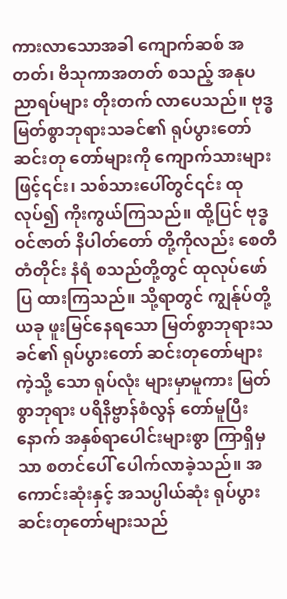ကားလာသောအခါ ကျောက်ဆစ် အတတ်၊ ဗိသုကာအတတ် စသည့် အနုပညာရပ်များ တိုးတက် လာပေသည်။ ဗုဒ္ဓမြတ်စွာဘုရားသခင်၏ ရုပ်ပွားတော် ဆင်းတု တော်များကို ကျောက်သားများဖြင့်၎င်း၊ သစ်သားပေါ်တွင်၎င်း ထုလုပ်၍ ကိုးကွယ်ကြသည်။ ထို့ပြင် ဗုဒ္ဓဝင်ဇာတ် နိပါတ်တော် တို့ကိုလည်း စေတီတံတိုင်း နံရံ စသည်တို့တွင် ထုလုပ်ဖော်ပြ ထားကြသည်။ သို့ရာတွင် ကျွန်ုပ်တို့ ယခု ဖူးမြင်နေရသော မြတ်စွာဘုရားသခင်၏ ရုပ်ပွားတော် ဆင်းတုတော်များ ကဲ့သို့ သော ရုပ်လုံး များမှာမူကား မြတ်စွာဘုရား ပရိနိဗ္ဗာန်စံလွန် တော်မူပြီးနောက် အနှစ်ရာပေါင်းများစွာ ကြာရှိမှသာ စတင်ပေါ် ပေါက်လာခဲ့သည်။ အကောင်းဆုံးနှင့် အသပ္ပါယ်ဆုံး ရုပ်ပွား ဆင်းတုတော်များသည်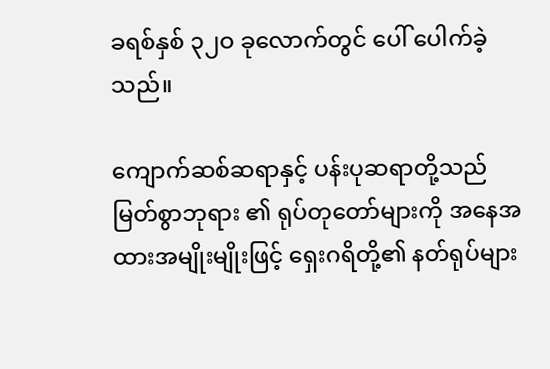ခရစ်နှစ် ၃၂ဝ ခုလောက်တွင် ပေါ် ပေါက်ခဲ့သည်။

ကျောက်ဆစ်ဆရာနှင့် ပန်းပုဆရာတို့သည် မြတ်စွာဘုရား ၏ ရုပ်တုတော်များကို အနေအထားအမျိုးမျိုးဖြင့် ရှေးဂရိတို့၏ နတ်ရုပ်များ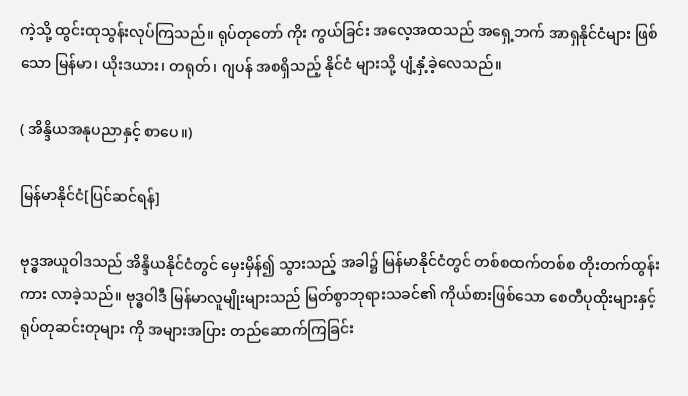ကဲ့သို့ ထွင်းထုသွန်းလုပ်ကြသည်။ ရုပ်တုတော် ကိုး ကွယ်ခြင်း အလေ့အထသည် အရှေ့ဘက် အာရှနိုင်ငံများ ဖြစ် သော မြန်မာ၊ ယိုးဒယား၊ တရုတ်၊ ဂျပန် အစရှိသည့် နိုင်ငံ များသို့ ပျံ့နှံ့ခဲ့လေသည်။

( အိန္ဒိယအနုပညာနှင့် စာပေ။)

မြန်မာနိုင်ငံ[ပြင်ဆင်ရန်]

ဗုဒ္ဓအယူဝါဒသည် အိန္ဒိယနိုင်ငံတွင် မှေးမှိန်၍ သွားသည့် အခါ၌ မြန်မာနိုင်ငံတွင် တစ်စထက်တစ်စ တိုးတက်ထွန်းကား လာခဲ့သည်။ ဗုဒ္ဓဝါဒီ မြန်မာလူမျိုးများသည် မြတ်စွာဘုရားသခင်၏ ကိုယ်စားဖြစ်သော စေတီပုထိုးများနှင့် ရုပ်တုဆင်းတုများ ကို အများအပြား တည်ဆောက်ကြခြင်း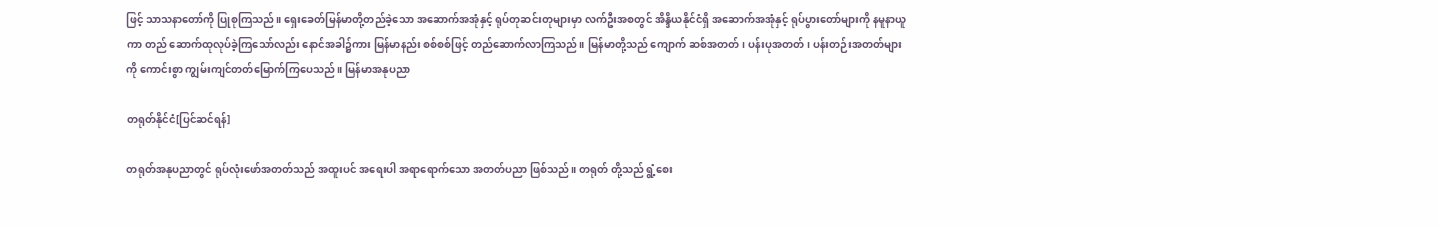ဖြင့် သာသနာတော်ကို ပြုစုကြသည်။ ရှေးခေတ်မြန်မာတို့တည်ခဲ့သော အဆောက်အအုံနှင့် ရုပ်တုဆင်းတုများမှာ လက်ဦးအစတွင် အိန္ဒိယနိုင်ငံရှိ အဆောက်အအုံနှင့် ရုပ်ပွားတော်များကို နမူနာယူကာ တည် ဆောက်ထုလုပ်ခဲ့ကြသော်လည်း နောင်အခါ၌ကား မြန်မာနည်း စစ်စစ်ဖြင့် တည်ဆောက်လာကြသည်။ မြန်မာတို့သည် ကျောက် ဆစ်အတတ်၊ ပန်းပုအတတ်၊ ပန်းတဉ်းအတတ်များကို ကောင်းစွာ ကျွမ်းကျင်တတ်မြောက်ကြပေသည်။ မြန်မာအနုပညာ

တရုတ်နိုင်ငံ[ပြင်ဆင်ရန်]

တရုတ်အနုပညာတွင် ရုပ်လုံးဖော်အတတ်သည် အထူးပင် အရေးပါ အရာရောက်သော အတတ်ပညာ ဖြစ်သည်။ တရုတ် တို့သည် ရွံ့စေး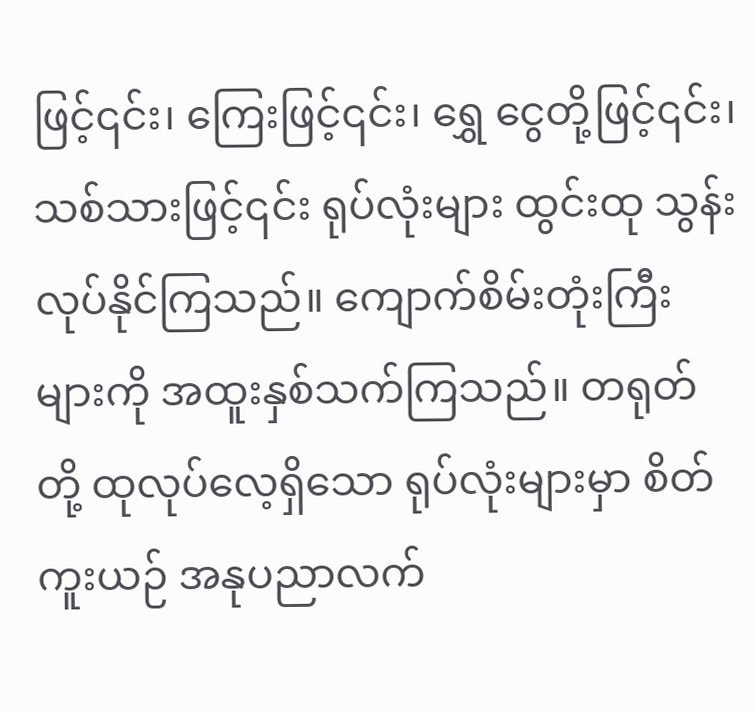ဖြင့်၎င်း၊ ကြေးဖြင့်၎င်း၊ ရွှေ ငွေတို့ဖြင့်၎င်း၊ သစ်သားဖြင့်၎င်း ရုပ်လုံးများ ထွင်းထု သွန်းလုပ်နိုင်ကြသည်။ ကျောက်စိမ်းတုံးကြီးများကို အထူးနှစ်သက်ကြသည်။ တရုတ်တို့ ထုလုပ်လေ့ရှိသော ရုပ်လုံးများမှာ စိတ်ကူးယဉ် အနုပညာလက်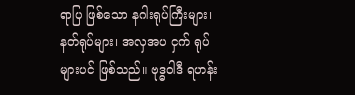ရာပြ ဖြစ်သော နဂါးရုပ်ကြီးများ၊ နတ်ရုပ်များ၊ အလှအပ ငှက် ရုပ်များပင် ဖြစ်သည်။ ဗုဒ္ဓဝါဒီ ရဟန်း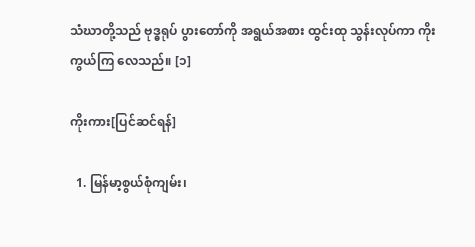သံဃာတို့သည် ဗုဒ္ဓရုပ် ပွားတော်ကို အရွယ်အစား ထွင်းထု သွန်းလုပ်ကာ ကိုးကွယ်ကြ လေသည်။ [၁]

ကိုးကား[ပြင်ဆင်ရန်]

  1. မြန်မာ့စွယ်စုံကျမ်း၊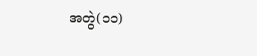အတွဲ(၁၁)